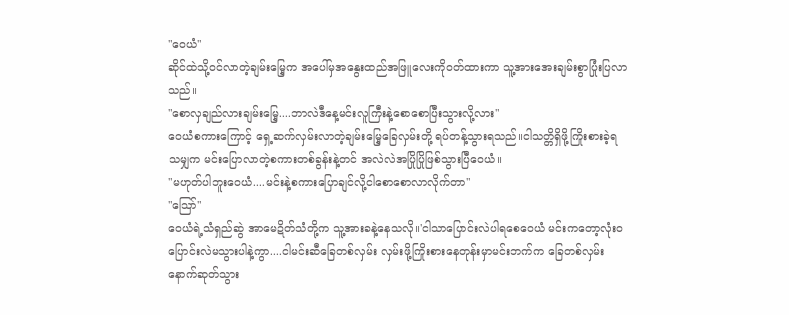"ဝေယံ"
ဆိုင်ထဲသို့ဝင်လာတဲ့ချမ်းမြှေ့က အပေါ်မှအနွေးထည်အဖြူလေးကိုဝတ်ထားကာ သူ့အားအေးချမ်းစွာပြုံးပြလာသည်။
"စောလှချည်လားချမ်းမြှေ့....ဘာလဲဒီနေ့မင်းလူကြီးနဲ့စောစောပြီးသွားလို့လား"
ဝေယံစကားကြောင့် ရှေ့ဆက်လှမ်းလာတဲ့ချမ်းမြှေ့ခြေလှမ်းတို့ ရပ်တန့်သွားရသည်။ငါသတ္တိရှိဖို့ကြိုးစားခဲ့ရသမျှက မင်းပြောလာတဲ့စကားတစ်ခွန်းနဲ့တင် အလဲလဲအပြိုပြိုဖြစ်သွားပြီဝေယံ။
"မဟုတ်ပါဘူးဝေယံ....မင်းနဲ့စကားပြောချင်လို့ငါစောစောလာလိုက်တာ"
"သြော်"
ဝေယံရဲ့သံရှည်ဆွဲ အာမေဍိတ်သံတို့က သူ့အားခနဲ့နေသလို။'ငါသာပြောင်းလဲပါရစေဝေယံ မင်းကတော့လုံးဝပြောင်းလဲမသွားပါနဲ့ကွာ....ငါမင်းဆီခြေတစ်လှမ်း လှမ်းဖို့ကြိုးစားနေတုန်းမှာမင်းဘက်က ခြေတစ်လှမ်းနောက်ဆုတ်သွား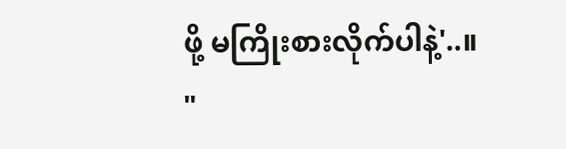ဖို့ မကြိုးစားလိုက်ပါနဲ့'..။
"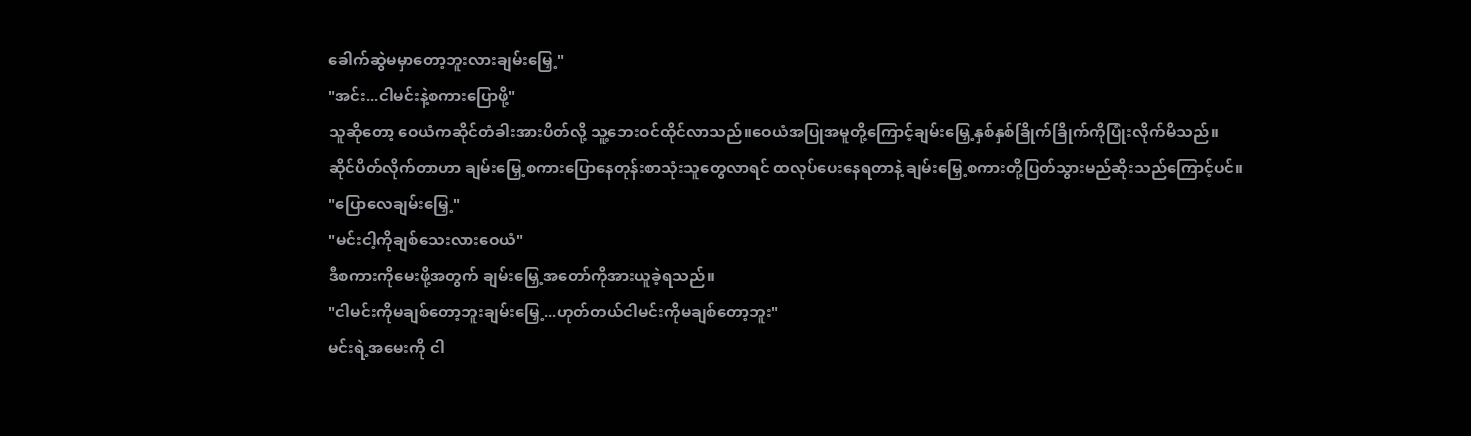ခေါက်ဆွဲမမှာတော့ဘူးလားချမ်းမြှေ့"
"အင်း...ငါမင်းနဲ့စကားပြောဖို့"
သူဆိုတော့ ဝေယံကဆိုင်တံခါးအားပိတ်လို့ သူ့ဘေးဝင်ထိုင်လာသည်။ဝေယံအပြုအမူတို့ကြောင့်ချမ်းမြှေ့နှစ်နှစ်ခြိုက်ခြိုက်ကိုပြုံးလိုက်မိသည်။
ဆိုင်ပိတ်လိုက်တာဟာ ချမ်းမြှေ့စကားပြောနေတုန်းစာသုံးသူတွေလာရင် ထလုပ်ပေးနေရတာနဲ့ ချမ်းမြှေ့စကားတို့ပြတ်သွားမည်ဆိုးသည်ကြောင့်ပင်။
"ပြောလေချမ်းမြှေ့"
"မင်းငါ့ကိုချစ်သေးလားဝေယံ"
ဒီစကားကိုမေးဖို့အတွက် ချမ်းမြှေ့အတော်ကိုအားယူခဲ့ရသည်။
"ငါမင်းကိုမချစ်တော့ဘူးချမ်းမြှေ့...ဟုတ်တယ်ငါမင်းကိုမချစ်တော့ဘူး"
မင်းရဲ့အမေးကို ငါ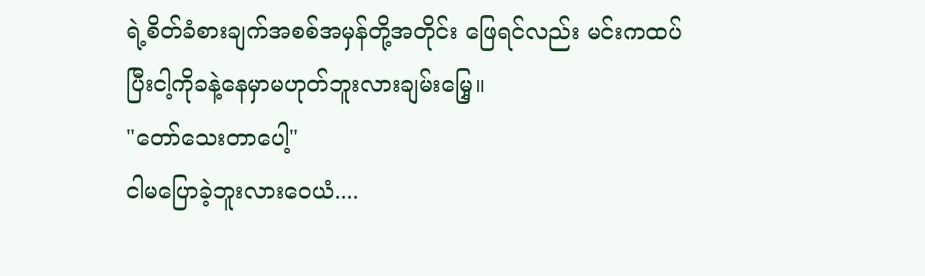ရဲ့စိတ်ခံစားချက်အစစ်အမှန်တို့အတိုင်း ဖြေရင်လည်း မင်းကထပ်ပြီးငါ့ကိုခနဲ့နေမှာမဟုတ်ဘူးလားချမ်းမြှေ့။
"တော်သေးတာပေါ့"
ငါမပြောခဲ့ဘူးလားဝေယံ....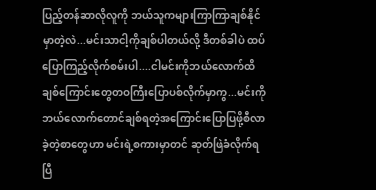ပြည့်တန်ဆာလိုလူကို ဘယ်သူကများကြာကြာချစ်နိုင်မှာတဲ့လဲ...မင်းသာငါ့ကိုချစ်ပါတယ်လို့ ဒီတစ်ခါပဲ ထပ်ပြောကြည့်လိုက်စမ်းပါ....ငါမင်းကိုဘယ်လောက်ထိချစ်ကြောင်းတွေတဝကြီးပြောပစ်လိုက်မှာကွ...မင်းကိုဘယ်လောက်တောင်ချစ်ရတဲ့အကြောင်းပြောပြဖို့စီလာခဲ့တဲ့စာတွေဟာ မင်းရဲ့စကားမှာတင် ဆုတ်ဖြဲခံလိုက်ရပြီ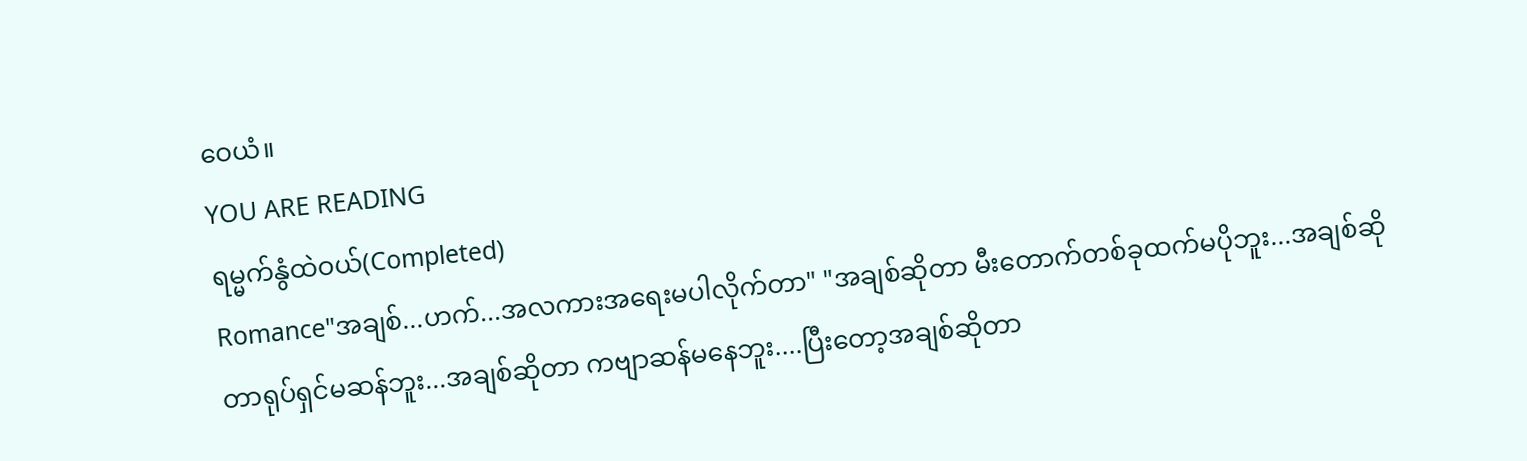ဝေယံ။
YOU ARE READING
ရမ္မက်နွံထဲဝယ်(Completed)
Romance"အချစ်...ဟက်...အလကားအရေးမပါလိုက်တာ" "အချစ်ဆိုတာ မီးတောက်တစ်ခုထက်မပိုဘူး...အချစ်ဆိုတာရုပ်ရှင်မဆန်ဘူး...အချစ်ဆိုတာ ကဗျာဆန်မနေဘူး....ပြီးတော့အချစ်ဆိုတာ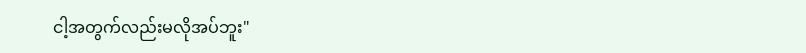ငါ့အတွက်လည်းမလိုအပ်ဘူး"